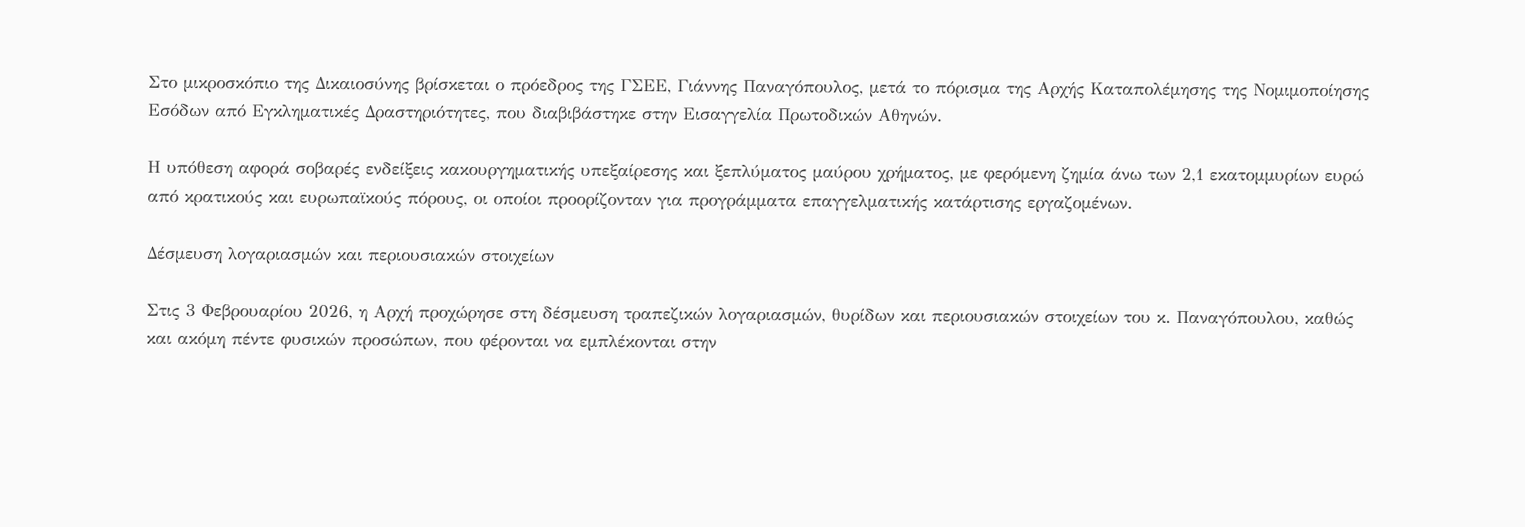Στο μικροσκόπιο της Δικαιοσύνης βρίσκεται ο πρόεδρος της ΓΣΕΕ, Γιάννης Παναγόπουλος, μετά το πόρισμα της Αρχής Καταπολέμησης της Νομιμοποίησης Εσόδων από Εγκληματικές Δραστηριότητες, που διαβιβάστηκε στην Εισαγγελία Πρωτοδικών Αθηνών.

Η υπόθεση αφορά σοβαρές ενδείξεις κακουργηματικής υπεξαίρεσης και ξεπλύματος μαύρου χρήματος, με φερόμενη ζημία άνω των 2,1 εκατομμυρίων ευρώ από κρατικούς και ευρωπαϊκούς πόρους, οι οποίοι προορίζονταν για προγράμματα επαγγελματικής κατάρτισης εργαζομένων.

Δέσμευση λογαριασμών και περιουσιακών στοιχείων

Στις 3 Φεβρουαρίου 2026, η Αρχή προχώρησε στη δέσμευση τραπεζικών λογαριασμών, θυρίδων και περιουσιακών στοιχείων του κ. Παναγόπουλου, καθώς και ακόμη πέντε φυσικών προσώπων, που φέρονται να εμπλέκονται στην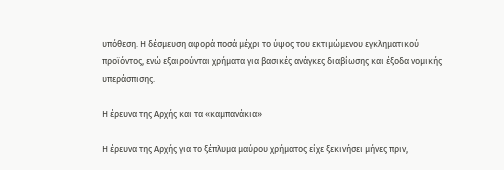υπόθεση. Η δέσμευση αφορά ποσά μέχρι το ύψος του εκτιμώμενου εγκληματικού προϊόντος, ενώ εξαιρούνται χρήματα για βασικές ανάγκες διαβίωσης και έξοδα νομικής υπεράσπισης.

Η έρευνα της Αρχής και τα «καμπανάκια»

Η έρευνα της Αρχής για το ξέπλυμα μαύρου χρήματος είχε ξεκινήσει μήνες πριν,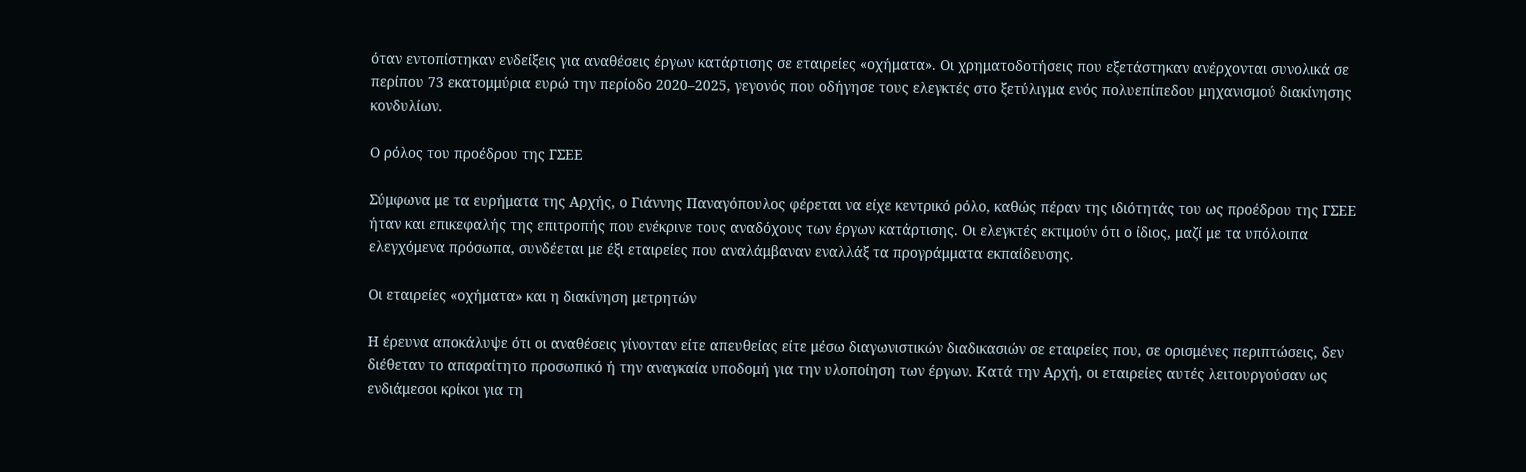όταν εντοπίστηκαν ενδείξεις για αναθέσεις έργων κατάρτισης σε εταιρείες «οχήματα». Οι χρηματοδοτήσεις που εξετάστηκαν ανέρχονται συνολικά σε περίπου 73 εκατομμύρια ευρώ την περίοδο 2020–2025, γεγονός που οδήγησε τους ελεγκτές στο ξετύλιγμα ενός πολυεπίπεδου μηχανισμού διακίνησης κονδυλίων.

Ο ρόλος του προέδρου της ΓΣΕΕ

Σύμφωνα με τα ευρήματα της Αρχής, ο Γιάννης Παναγόπουλος φέρεται να είχε κεντρικό ρόλο, καθώς πέραν της ιδιότητάς του ως προέδρου της ΓΣΕΕ ήταν και επικεφαλής της επιτροπής που ενέκρινε τους αναδόχους των έργων κατάρτισης. Οι ελεγκτές εκτιμούν ότι ο ίδιος, μαζί με τα υπόλοιπα ελεγχόμενα πρόσωπα, συνδέεται με έξι εταιρείες που αναλάμβαναν εναλλάξ τα προγράμματα εκπαίδευσης.

Οι εταιρείες «οχήματα» και η διακίνηση μετρητών

Η έρευνα αποκάλυψε ότι οι αναθέσεις γίνονταν είτε απευθείας είτε μέσω διαγωνιστικών διαδικασιών σε εταιρείες που, σε ορισμένες περιπτώσεις, δεν διέθεταν το απαραίτητο προσωπικό ή την αναγκαία υποδομή για την υλοποίηση των έργων. Κατά την Αρχή, οι εταιρείες αυτές λειτουργούσαν ως ενδιάμεσοι κρίκοι για τη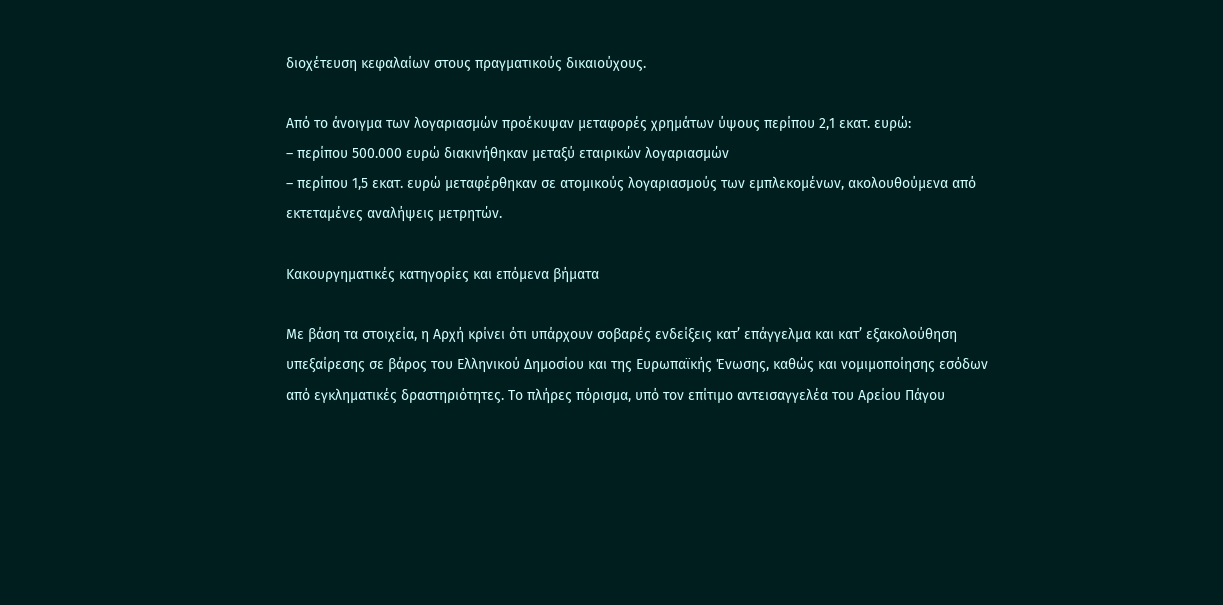διοχέτευση κεφαλαίων στους πραγματικούς δικαιούχους.

Από το άνοιγμα των λογαριασμών προέκυψαν μεταφορές χρημάτων ύψους περίπου 2,1 εκατ. ευρώ:
– περίπου 500.000 ευρώ διακινήθηκαν μεταξύ εταιρικών λογαριασμών
– περίπου 1,5 εκατ. ευρώ μεταφέρθηκαν σε ατομικούς λογαριασμούς των εμπλεκομένων, ακολουθούμενα από εκτεταμένες αναλήψεις μετρητών.

Κακουργηματικές κατηγορίες και επόμενα βήματα

Με βάση τα στοιχεία, η Αρχή κρίνει ότι υπάρχουν σοβαρές ενδείξεις κατ’ επάγγελμα και κατ’ εξακολούθηση υπεξαίρεσης σε βάρος του Ελληνικού Δημοσίου και της Ευρωπαϊκής Ένωσης, καθώς και νομιμοποίησης εσόδων από εγκληματικές δραστηριότητες. Το πλήρες πόρισμα, υπό τον επίτιμο αντεισαγγελέα του Αρείου Πάγου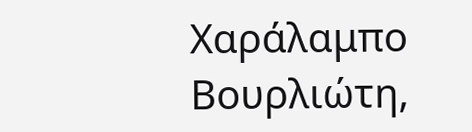Χαράλαμπο Βουρλιώτη,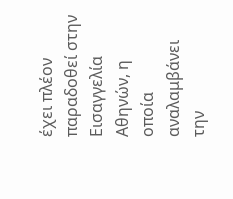έχει πλέον παραδοθεί στην Εισαγγελία Αθηνών, η οποία αναλαμβάνει την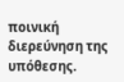ποινική διερεύνηση της υπόθεσης.